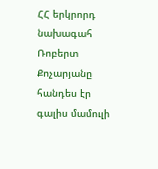ՀՀ երկրորդ նախագահ Ռոբերտ Քոչարյանը հանդես էր գալիս մամուլի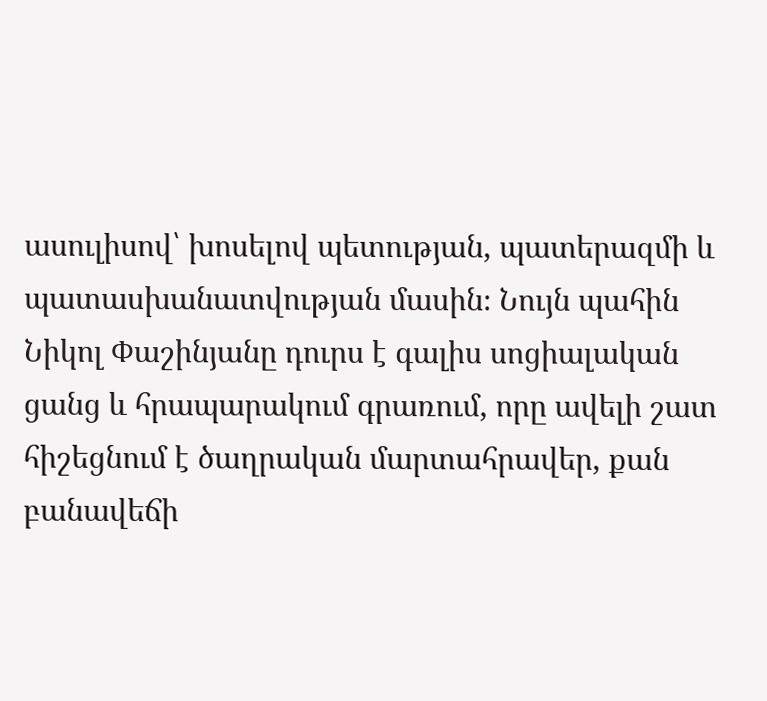ասուլիսով՝ խոսելով պետության, պատերազմի և պատասխանատվության մասին։ Նույն պահին Նիկոլ Փաշինյանը դուրս է գալիս սոցիալական ցանց և հրապարակում գրառում, որը ավելի շատ հիշեցնում է ծաղրական մարտահրավեր, քան բանավեճի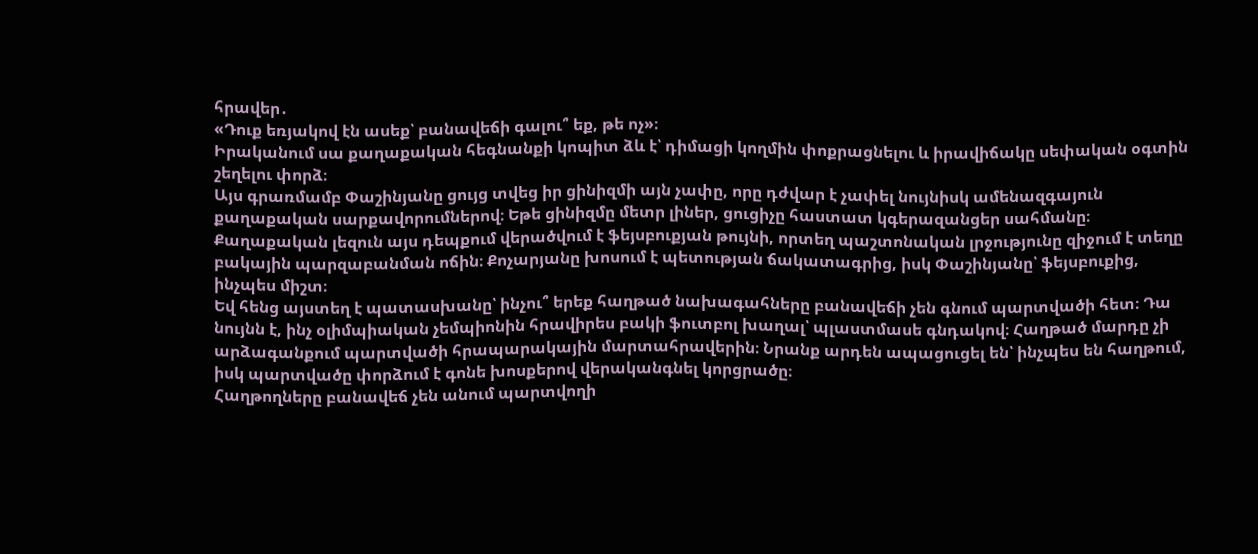հրավեր․
«Դուք եռյակով էն ասեք՝ բանավեճի գալու՞ եք, թե ոչ»։
Իրականում սա քաղաքական հեգնանքի կոպիտ ձև է՝ դիմացի կողմին փոքրացնելու և իրավիճակը սեփական օգտին շեղելու փորձ։
Այս գրառմամբ Փաշինյանը ցույց տվեց իր ցինիզմի այն չափը, որը դժվար է չափել նույնիսկ ամենազգայուն քաղաքական սարքավորումներով։ Եթե ցինիզմը մետր լիներ, ցուցիչը հաստատ կգերազանցեր սահմանը։
Քաղաքական լեզուն այս դեպքում վերածվում է ֆեյսբուքյան թույնի, որտեղ պաշտոնական լրջությունը զիջում է տեղը բակային պարզաբանման ոճին։ Քոչարյանը խոսում է պետության ճակատագրից, իսկ Փաշինյանը՝ ֆեյսբուքից, ինչպես միշտ։
Եվ հենց այստեղ է պատասխանը՝ ինչու՞ երեք հաղթած նախագահները բանավեճի չեն գնում պարտվածի հետ։ Դա նույնն է, ինչ օլիմպիական չեմպիոնին հրավիրես բակի ֆուտբոլ խաղալ՝ պլաստմասե գնդակով։ Հաղթած մարդը չի արձագանքում պարտվածի հրապարակային մարտահրավերին։ Նրանք արդեն ապացուցել են՝ ինչպես են հաղթում, իսկ պարտվածը փորձում է գոնե խոսքերով վերականգնել կորցրածը։
Հաղթողները բանավեճ չեն անում պարտվողի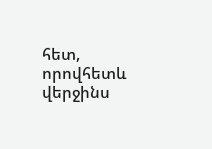հետ, որովհետև վերջինս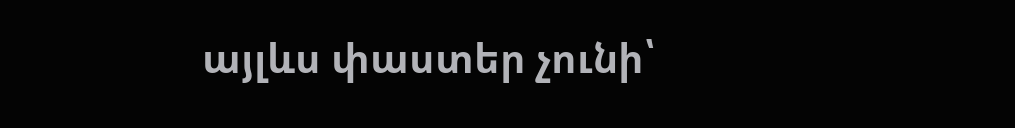այլևս փաստեր չունի՝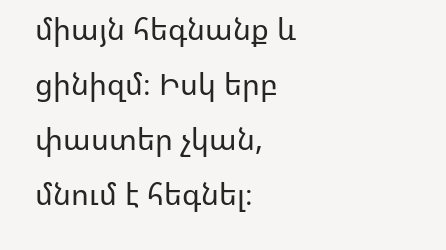միայն հեգնանք և ցինիզմ։ Իսկ երբ փաստեր չկան, մնում է հեգնել։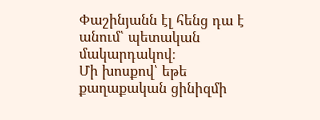Փաշինյանն էլ հենց դա է անում՝ պետական մակարդակով։
Մի խոսքով՝ եթե քաղաքական ցինիզմի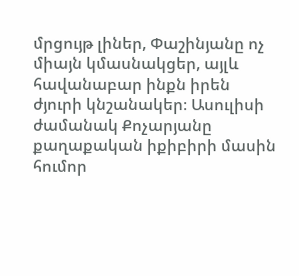մրցույթ լիներ, Փաշինյանը ոչ միայն կմասնակցեր, այլև հավանաբար ինքն իրեն ժյուրի կնշանակեր։ Ասուլիսի ժամանակ Քոչարյանը քաղաքական իքիբիրի մասին հումոր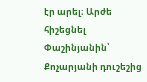էր արել։ Արժե հիշեցնել Փաշինյանին՝ Քոչարյանի դուշեշից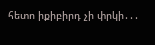հետո իքիբիրդ չի փրկի․․․